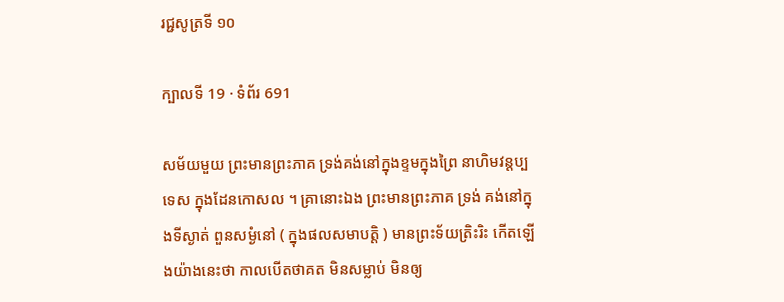រជ្ជសូត្រទី ១០

ក្បាលទី 19 · ទំព័រ 691

សម័យមួយ ព្រះមានព្រះភាគ ទ្រង់គង់នៅក្នុងខ្ទមក្នុងព្រៃ នាហិមវន្តប្បទេស ក្នុងដែនកោសល ។ គ្រានោះឯង ព្រះមានព្រះភាគ ទ្រង់ គង់នៅក្នុងទីស្ងាត់ ពួនសម្ងំនៅ ( ក្នុងផលសមាបត្តិ ) មានព្រះទ័យត្រិះរិះ កើតឡើងយ៉ាងនេះថា កាលបើតថាគត មិនសម្លាប់ មិនឲ្យ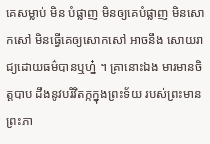គេសម្លាប់ មិន បំផ្លាញ មិនឲ្យគេបំផ្លាញ មិនសោកសៅ មិនធ្វើគេឲ្យសោកសៅ អាចនឹង សោយរាជ្យដោយធម៌បានឬហ្ន៎ ។ គ្រានោះឯង មារមានចិត្តបាប ដឹងនូវបរិវិតក្កក្នុងព្រះទ័យ របស់ព្រះមានព្រះភា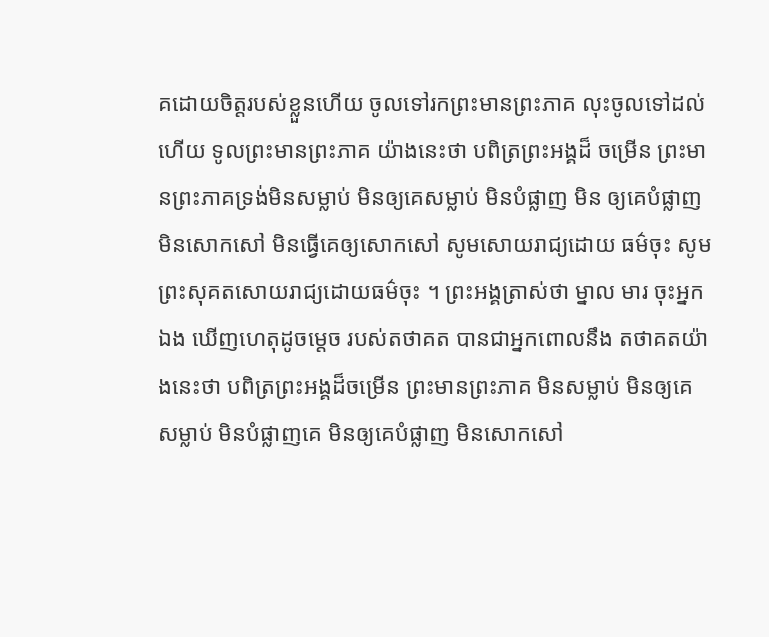គដោយចិត្តរបស់ខ្លួនហើយ ចូលទៅរកព្រះមានព្រះភាគ លុះចូលទៅដល់ហើយ ទូលព្រះមានព្រះភាគ យ៉ាងនេះថា បពិត្រព្រះអង្គដ៏ ចម្រើន ព្រះមានព្រះភាគទ្រង់មិនសម្លាប់ មិនឲ្យគេសម្លាប់ មិនបំផ្លាញ មិន ឲ្យគេបំផ្លាញ មិនសោកសៅ មិនធ្វើគេឲ្យសោកសៅ សូមសោយរាជ្យដោយ ធម៌ចុះ សូមព្រះសុគតសោយរាជ្យដោយធម៌ចុះ ។ ព្រះអង្គត្រាស់ថា ម្នាល មារ ចុះអ្នកឯង ឃើញហេតុដូចម្តេច របស់តថាគត បានជាអ្នកពោលនឹង តថាគតយ៉ាងនេះថា បពិត្រព្រះអង្គដ៏ចម្រើន ព្រះមានព្រះភាគ មិនសម្លាប់ មិនឲ្យគេសម្លាប់ មិនបំផ្លាញគេ មិនឲ្យគេបំផ្លាញ មិនសោកសៅ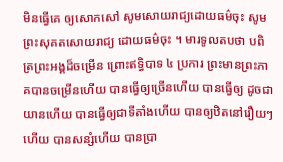មិនធ្វើគេ ឲ្យសោកសៅ សូមសោយរាជ្យដោយធម៌ចុះ សូមព្រះសុគតសោយរាជ្យ ដោយធម៌ចុះ ។ មារទូលតបថា បពិត្រព្រះអង្គដ៏ចម្រើន ព្រោះឥទ្ធិបាទ ៤ ប្រការ ព្រះមានព្រះភាគបានចម្រើនហើយ បានធ្វើឲ្យច្រើនហើយ បានធ្វើឲ្យ ដូចជាយានហើយ បានធ្វើឲ្យជាទីតាំងហើយ បានឲ្យឋិតនៅរឿយៗ ហើយ បានសន្សំហើយ បានប្រា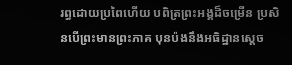រព្ធដោយប្រពៃហើយ បពិត្រព្រះអង្គដ៏ចម្រើន ប្រសិនបើព្រះមានព្រះភាគ បុនប៉ងនឹងអធិដ្ឋានស្តេច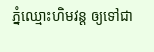ភ្នំឈ្មោះហិមវន្ត ឲ្យទៅជា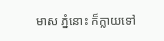មាស ភ្នំនោះ ក៏ក្លាយទៅ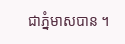ជាភ្នំមាសបាន ។